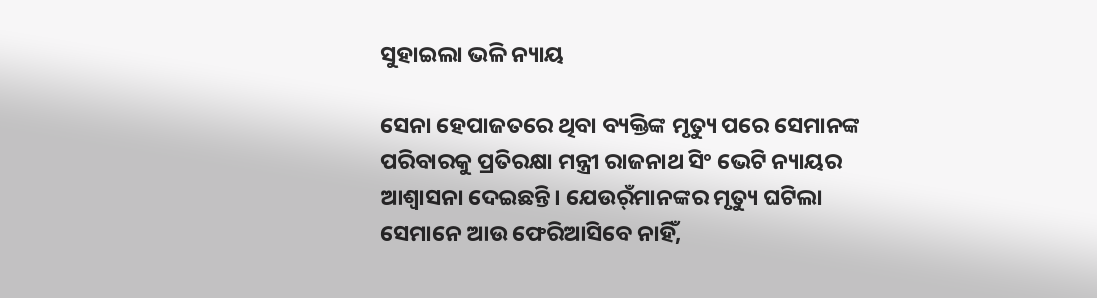ସୁହାଇଲା ଭଳି ନ୍ୟାୟ

ସେନା ହେପାଜତରେ ଥିବା ବ୍ୟକ୍ତିଙ୍କ ମୃତ୍ୟୁ ପରେ ସେମାନଙ୍କ ପରିବାରକୁ ପ୍ରତିରକ୍ଷା ମନ୍ତ୍ରୀ ରାଜନାଥ ସିଂ ଭେଟି ନ୍ୟାୟର ଆଶ୍ୱାସନା ଦେଇଛନ୍ତି। ଯେଉର୍ଁମାନଙ୍କର ମୃତ୍ୟୁ ଘଟିଲା ସେମାନେ ଆଉ ଫେରିଆସିବେ ନାହିଁ,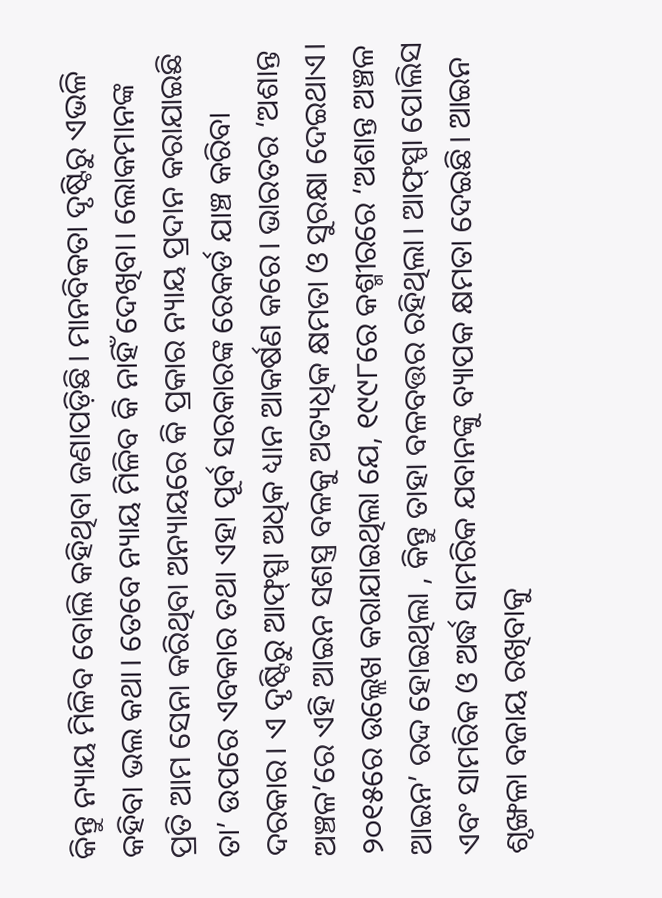କିନ୍ତୁ ନ୍ୟାୟ ମିଳିବ ବୋଲି କହିଥିବା ଜଣାପଡ଼ିଛି। ମାନବିକତା ଦୃଷ୍ଟିରୁ ଏଭଳି କହିବା ଭଲ କଥା। ତେବେ ନ୍ୟାୟ ମିଳିବ କି ନାହିଁ ଦେଖିବା। ଲୋକମାନଙ୍କ ପ୍ରତି ଆମ ସେନା କରିଥିବା ଅନ୍ୟାୟରେ କି ପ୍ରକାର ନ୍ୟାୟ ପ୍ରଦାନ କରାଯାଇଛି ତା’ ଉପରେ ଏବକାର ତଥା ଏହା ପୂର୍ବ ସରକାରଙ୍କ ରେକର୍ଡ ଯାଞ୍ଚ କରିବା ଦରକାର। ଏ ଦୃଷ୍ଟିରୁ ଆଫ୍‌ସ୍ପା ଅଧିକ ଧ୍ୟାନ ଆକର୍ଷଣ କରେ। ଭାରତର ‘ଅଶାନ୍ତ ଅଞ୍ଚଳ’ରେ ଏହି ଆଇନ ସଶସ୍ତ୍ର ବଳକୁ ଅତ୍ୟଧିକ କ୍ଷମତା ଓ ସୁରକ୍ଷା ଦେଇଥାଏ। ୨୦୧୫ରେ ଉଲ୍ଲେଖ କରାଯାଇଥିଲା ଯେ, ୧୯୯୮ରେ କଶ୍ମୀରରେ ‘ଅଶାନ୍ତ ଅଞ୍ଚଳ ଆଇନ’ ରଦ୍ଦ ହୋଇଥିଲା , କିନ୍ତୁ ତାହା ବଳବତ୍ତର ରହିଥିଲା। ଆଫ୍‌ସ୍ପା ପୋଲିସ ଏବଂ ସାମରିକ ଓ ଅର୍ଦ୍ଧ ସାମରିକ ଯବାନଙ୍କୁ ବ୍ୟାପକ କ୍ଷମତା ଦେଇଛି। ଆଇନ ଶୃଙ୍ଖଳା ବଜାୟ ରଖିବାକୁ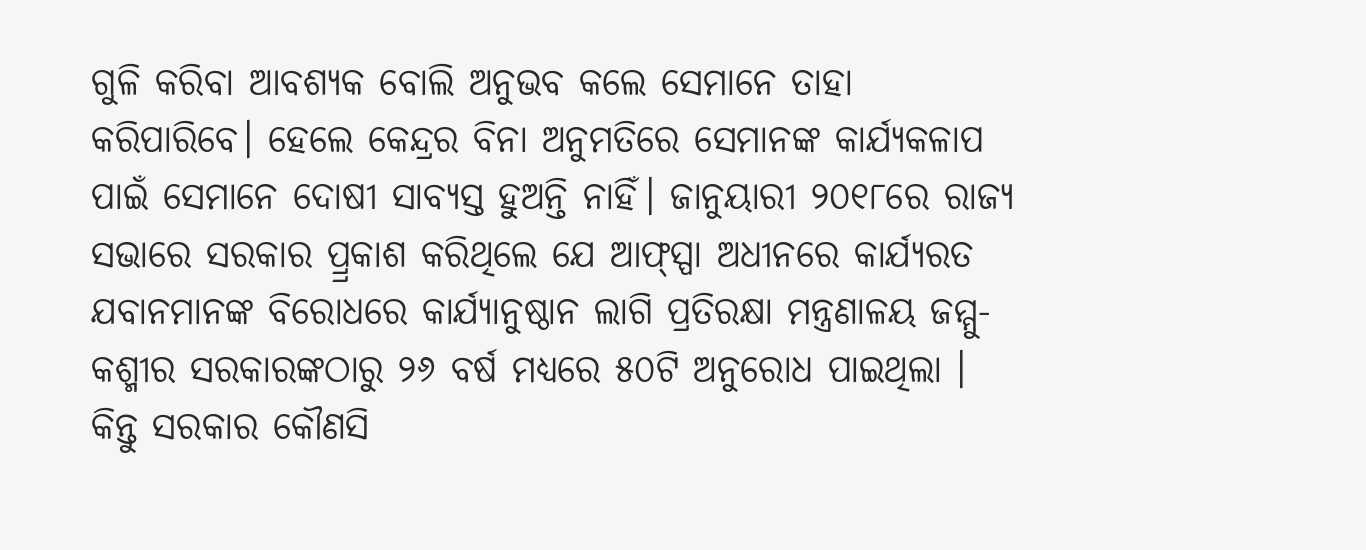ଗୁଳି କରିବା ଆବଶ୍ୟକ ବୋଲି ଅନୁଭବ କଲେ ସେମାନେ ତାହା କରିପାରିବେ। ହେଲେ କେନ୍ଦ୍ରର ବିନା ଅନୁମତିରେ ସେମାନଙ୍କ କାର୍ଯ୍ୟକଳାପ ପାଇଁ ସେମାନେ ଦୋଷୀ ସାବ୍ୟସ୍ତ ହୁଅନ୍ତି ନାହିଁ। ଜାନୁୟାରୀ ୨୦୧୮ରେ ରାଜ୍ୟ ସଭାରେ ସରକାର ପ୍ର୍ରକାଶ କରିଥିଲେ ଯେ ଆଫ୍‌ସ୍ପା ଅଧୀନରେ କାର୍ଯ୍ୟରତ ଯବାନମାନଙ୍କ ବିରୋଧରେ କାର୍ଯ୍ୟାନୁଷ୍ଠାନ ଲାଗି ପ୍ରତିରକ୍ଷା ମନ୍ତ୍ରଣାଳୟ ଜମ୍ମୁ-କଶ୍ମୀର ସରକାରଙ୍କଠାରୁ ୨୬ ବର୍ଷ ମଧ୍ୟରେ ୫୦ଟି ଅନୁରୋଧ ପାଇଥିଲା । କିନ୍ତୁ ସରକାର କୌଣସି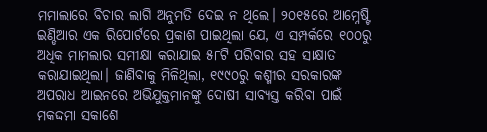ମମାଲାରେ ବିଚାର ଲାଗି ଅନୁମତି ଦେଇ ନ ଥିଲେ। ୨୦୧୫ରେ ଆମ୍ନେଷ୍ଟି ଇଣ୍ଡିଆର ଏକ ରିପୋର୍ଟରେ ପ୍ରକାଶ ପାଇଥିଲା ଯେ, ଏ ସମ୍ପର୍କରେ ୧୦୦ରୁ ଅଧିକ ମାମଲାର ସମୀକ୍ଷା କରାଯାଇ ୫୮ଟି ପରିବାର ସହ ସାକ୍ଷାତ କରାଯାଇଥିଲା। ଜାଣିବାକୁ ମିଳିଥିଲା, ୧୯୯୦ରୁ କଶ୍ମୀର ସରକାରଙ୍କ ଅପରାଧ ଆଇନରେ ଅଭିଯୁକ୍ତମାନଙ୍କୁ ଦୋଷୀ ସାବ୍ୟସ୍ତ କରିବା ପାଇଁ ମକଦ୍ଦମା ସକାଶେ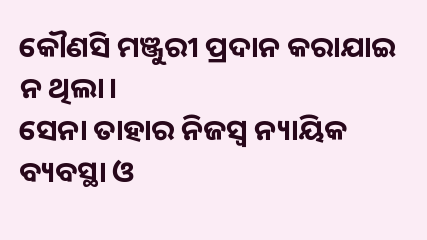କୌଣସି ମଞ୍ଜୁରୀ ପ୍ରଦାନ କରାଯାଇ ନ ଥିଲା।
ସେନା ତାହାର ନିଜସ୍ବ ନ୍ୟାୟିକ ବ୍ୟବସ୍ଥା ଓ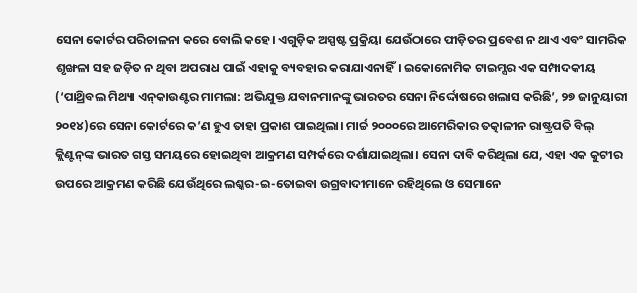ସେନା କୋର୍ଟର ପରିଚାଳନା କରେ ବୋଲି କହେ। ଏଗୁଡ଼ିକ ଅସ୍ପଷ୍ଟ ପ୍ରକ୍ରିୟା ଯେଉଁଠାରେ ପୀଡ଼ିତର ପ୍ରବେଶ ନ ଥାଏ ଏବଂ ସାମରିକ ଶୃଙ୍ଖଳା ସହ ଜଡ଼ିତ ନ ଥିବା ଅପରାଧ ପାଇଁ ଏହାକୁ ବ୍ୟବହାର କରାଯାଏନାହିଁ। ଇକୋନୋମିକ ଟାଇମ୍ସର ଏକ ସମ୍ପାଦକୀୟ (‘ପାଥ୍ରିବଲ ମିଥ୍ୟା ଏନ୍‌କାଉଣ୍ଟର ମାମଲା: ଅଭିଯୁକ୍ତ ଯବାନମାନଙ୍କୁ ଭାରତର ସେନା ନିର୍ଦ୍ଦୋଷରେ ଖଲାସ କରିଛି’, ୨୭ ଜାନୁୟାରୀ ୨୦୧୪)ରେ ସେନା କୋର୍ଟରେ କ’ଣ ହୁଏ ତାହା ପ୍ରକାଶ ପାଇଥିଲା। ମାର୍ଚ୍ଚ ୨୦୦୦ରେ ଆମେରିକାର ତତ୍କାଳୀନ ରାଷ୍ଟ୍ରପତି ବିଲ୍‌ କ୍ଲିଣ୍ଟନ୍‌ଙ୍କ ଭାରତ ଗସ୍ତ ସମୟରେ ହୋଇଥିବା ଆକ୍ରମଣ ସମ୍ପର୍କରେ ଦର୍ଶାଯାଇଥିଲା। ସେନା ଦାବି କରିଥିଲା ଯେ, ଏହା ଏକ କୁଟୀର ଉପରେ ଆକ୍ରମଣ କରିଛି ଯେଉଁଥିରେ ଲଶ୍କର-ଇ-ତୋଇବା ଉଗ୍ରବାଦୀମାନେ ରହିଥିଲେ ଓ ସେମାନେ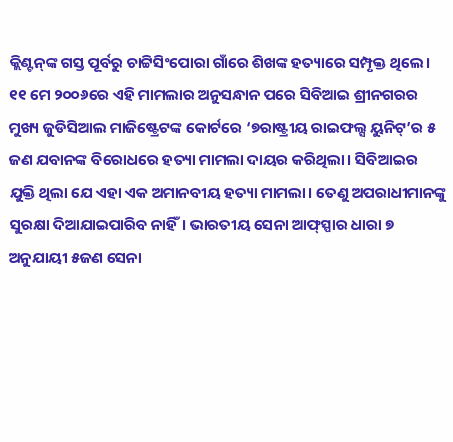କ୍ଲିଣ୍ଟନ୍‌ଙ୍କ ଗସ୍ତ ପୂର୍ବରୁ ଚାଟ୍ଟିସିଂପୋରା ଗାଁରେ ଶିଖଙ୍କ ହତ୍ୟାରେ ସମ୍ପୃକ୍ତ ଥିଲେ। ୧୧ ମେ ୨୦୦୬ରେ ଏହି ମାମଲାର ଅନୁସନ୍ଧାନ ପରେ ସିବିଆଇ ଶ୍ରୀନଗରର ମୁଖ୍ୟ ଜୁଡିସିଆଲ ମାଜିଷ୍ଟ୍ରେଟଙ୍କ କୋର୍ଟରେ ‘୭ରାଷ୍ଟ୍ରୀୟ ରାଇଫଲ୍ସ ୟୁନିଟ୍‌’ର ୫ ଜଣ ଯବାନଙ୍କ ବିରୋଧରେ ହତ୍ୟା ମାମଲା ଦାୟର କରିଥିଲା। ସିବିଆଇର ଯୁକ୍ତି ଥିଲା ଯେ ଏହା ଏକ ଅମାନବୀୟ ହତ୍ୟା ମାମଲା। ତେଣୁ ଅପରାଧୀମାନଙ୍କୁ ସୁରକ୍ଷା ଦିଆଯାଇପାରିବ ନାହିଁ। ଭାରତୀୟ ସେନା ଆଫ୍‌ସ୍ପାର ଧାରା ୭ ଅନୁଯାୟୀ ୫ଜଣ ସେନା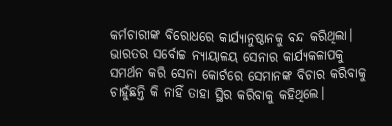କର୍ମଚାରୀଙ୍କ ବିରୋଧରେ କାର୍ଯ୍ୟାନୁଷ୍ଠାନକୁ ବନ୍ଦ କରିଥିଲା। ଭାରତର ସର୍ବୋଚ୍ଚ ନ୍ୟାୟାଳୟ ସେନାର କାର୍ଯ୍ୟକଳାପକୁ ସମର୍ଥନ କରି ସେନା କୋର୍ଟରେ ସେମାନଙ୍କ ବିଚାର କରିବାକୁ ଚାହୁଁଛନ୍ତି କି ନାହିଁ ତାହା ସ୍ଥିର କରିବାକୁ କହିଥିଲେ।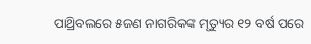ପାଥ୍ରିବଲରେ ୫ଜଣ ନାଗରିକଙ୍କ ମୃତ୍ୟୁର ୧୨ ବର୍ଷ ପରେ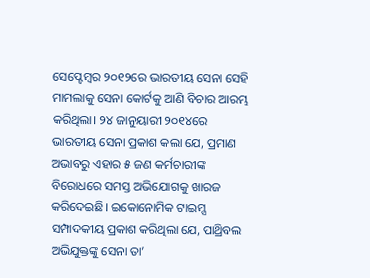ସେପ୍ଟେମ୍ବର ୨୦୧୨ରେ ଭାରତୀୟ ସେନା ସେହି ମାମଲାକୁ ସେନା କୋର୍ଟକୁ ଆଣି ବିଚାର ଆରମ୍ଭ କରିଥିଲା। ୨୪ ଜାନୁୟାରୀ ୨୦୧୪ରେ ଭାରତୀୟ ସେନା ପ୍ରକାଶ କଲା ଯେ, ପ୍ରମାଣ ଅଭାବରୁ ଏହାର ୫ ଜଣ କର୍ମଚାରୀଙ୍କ ବିରୋଧରେ ସମସ୍ତ ଅଭିଯୋଗକୁ ଖାରଜ କରିଦେଇଛି। ଇକୋନୋମିକ ଟାଇମ୍ସ ସମ୍ପାଦକୀୟ ପ୍ରକାଶ କରିଥିଲା ଯେ, ପାଥ୍ରିବଲ ଅଭିଯୁକ୍ତଙ୍କୁ ସେନା ତା’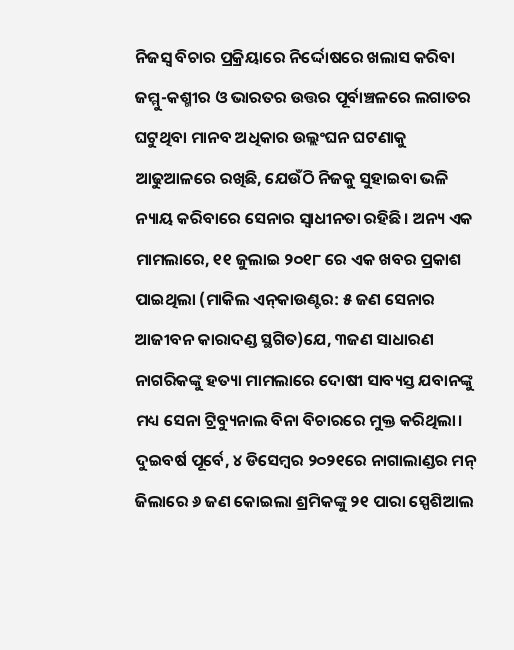ନିଜସ୍ବ ବିଚାର ପ୍ରକ୍ରିୟାରେ ନିର୍ଦ୍ଦୋଷରେ ଖଲାସ କରିବା ଜମ୍ମୁ-କଶ୍ମୀର ଓ ଭାରତର ଉତ୍ତର ପୂର୍ବାଞ୍ଚଳରେ ଲଗାତର ଘଟୁଥିବା ମାନବ ଅଧିକାର ଉଲ୍ଲଂଘନ ଘଟଣାକୁ ଆଢୁଆଳରେ ରଖିଛି, ଯେଉଁଠି ନିଜକୁ ସୁହାଇବା ଭଳି ନ୍ୟାୟ କରିବାରେ ସେନାର ସ୍ବାଧୀନତା ରହିଛି। ଅନ୍ୟ ଏକ ମାମଲାରେ, ୧୧ ଜୁଲାଇ ୨୦୧୮ ରେ ଏକ ଖବର ପ୍ରକାଶ ପାଇଥିଲା (ମାକିଲ ଏନ୍‌କାଉଣ୍ଟର: ୫ ଜଣ ସେନାର ଆଜୀବନ କାରାଦଣ୍ଡ ସ୍ଥଗିତ)ଯେ, ୩ଜଣ ସାଧାରଣ ନାଗରିକଙ୍କୁ ହତ୍ୟା ମାମଲାରେ ଦୋଷୀ ସାବ୍ୟସ୍ତ ଯବାନଙ୍କୁ ମଧ୍ୟ ସେନା ଟ୍ରିବ୍ୟୁନାଲ ବିନା ବିଚାରରେ ମୁକ୍ତ କରିଥିଲା। ଦୁଇବର୍ଷ ପୂର୍ବେ, ୪ ଡିସେମ୍ବର ୨୦୨୧ରେ ନାଗାଲାଣ୍ଡର ମନ୍‌ ଜିଲାରେ ୬ ଜଣ କୋଇଲା ଶ୍ରମିକଙ୍କୁ ୨୧ ପାରା ସ୍ପେଶିଆଲ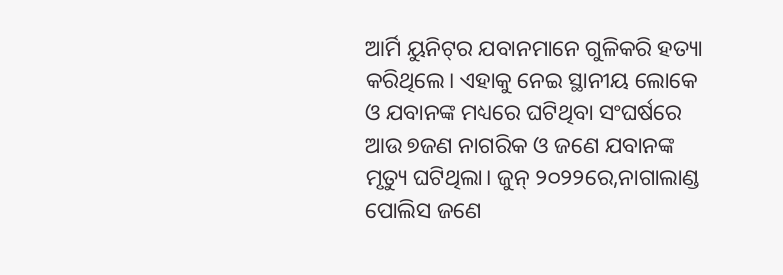ଆର୍ମି ୟୁନିଟ୍‌ର ଯବାନମାନେ ଗୁଳିକରି ହତ୍ୟା କରିଥିଲେ। ଏହାକୁ ନେଇ ସ୍ଥାନୀୟ ଲୋକେ ଓ ଯବାନଙ୍କ ମଧ୍ୟରେ ଘଟିଥିବା ସଂଘର୍ଷରେ ଆଉ ୭ଜଣ ନାଗରିକ ଓ ଜଣେ ଯବାନଙ୍କ ମୃତ୍ୟୁ ଘଟିଥିଲା। ଜୁନ୍‌ ୨୦୨୨ରେ,ନାଗାଲାଣ୍ଡ ପୋଲିସ ଜଣେ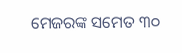ମେଜରଙ୍କ ସମେତ ୩୦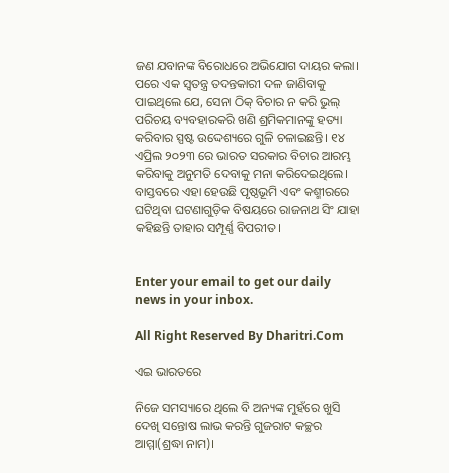ଜଣ ଯବାନଙ୍କ ବିରୋଧରେ ଅଭିଯୋଗ ଦାୟର କଲା। ପରେ ଏକ ସ୍ବତନ୍ତ୍ର ତଦନ୍ତକାରୀ ଦଳ ଜାଣିବାକୁ ପାଇଥିଲେ ଯେ, ସେନା ଠିକ୍‌ ବିଚାର ନ କରି ଭୁଲ୍‌ ପରିଚୟ ବ୍ୟବହାରକରି ଖଣି ଶ୍ରମିକମାନଙ୍କୁ ହତ୍ୟା କରିବାର ସ୍ପଷ୍ଟ ଉଦ୍ଦେଶ୍ୟରେ ଗୁଳି ଚଳାଇଛନ୍ତି। ୧୪ ଏପ୍ରିଲ ୨୦୨୩ ରେ ଭାରତ ସରକାର ବିଚାର ଆରମ୍ଭ କରିବାକୁ ଅନୁମତି ଦେବାକୁ ମନା କରିଦେଇଥିଲେ। ବାସ୍ତବରେ ଏହା ହେଉଛି ପୃଷ୍ଠଭୂମି ଏବଂ କଶ୍ମୀରରେ ଘଟିଥିବା ଘଟଣାଗୁଡ଼ିକ ବିଷୟରେ ରାଜନାଥ ସିଂ ଯାହା କହିଛନ୍ତି ତାହାର ସମ୍ପୂର୍ଣ୍ଣ ବିପରୀତ।


Enter your email to get our daily news in your inbox.

All Right Reserved By Dharitri.Com

ଏଇ ଭାରତରେ

ନିଜେ ସମସ୍ୟାରେ ଥିଲେ ବି ଅନ୍ୟଙ୍କ ମୁହଁରେ ଖୁସି ଦେଖି ସନ୍ତୋଷ ଲାଭ କରନ୍ତି ଗୁଜରାଟ କଚ୍ଛର ଆମ୍ମା(ଶ୍ରଦ୍ଧା ନାମ)।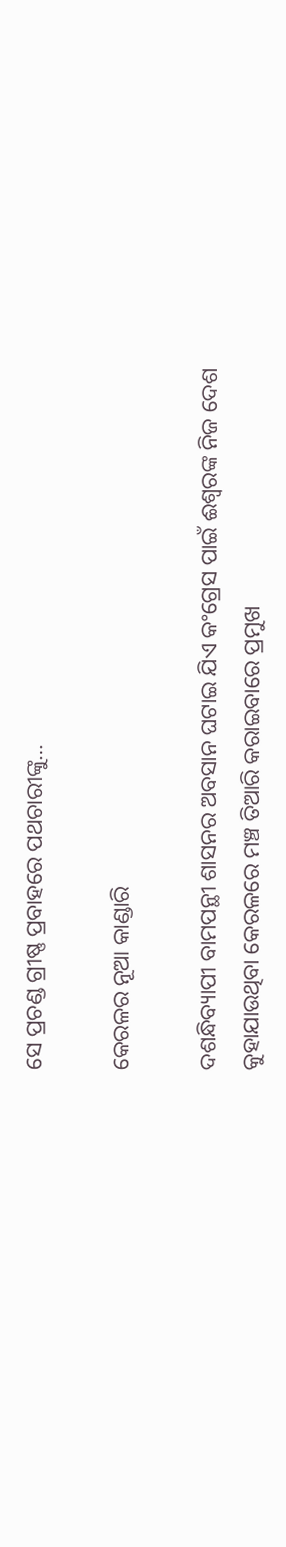ସେ ପ୍ରଚଣ୍ଡ ଗ୍ରୀଷ୍ଣ ପ୍ରବାହରେ ପଥଚାରୀଙ୍କୁ…

କେରଳର ନୂଆ କାଣ୍ଡାରି

ଦଶନ୍ଧିବ୍ୟାପୀ ବାମପନ୍ଥୀ ଶାସନର ଅବସାନ ଘଟାଇ ଯିଏ କଂଗ୍ରେସ ପାଇଁ ଈଶ୍ୱରଙ୍କ ନିଜ ଦେଶ କୁହାଯାଉଥିବା କେରଳରେ ମଞ୍ଚ ତିଆରି କରାଇବାରେ ପ୍ରମୁଖ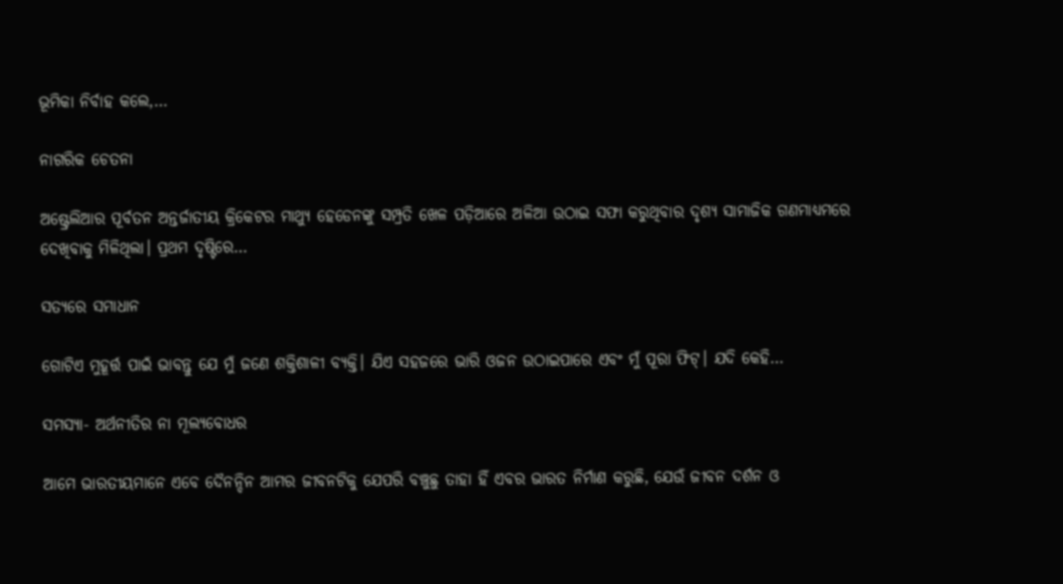ଭୂମିକା ନିର୍ବାହ କଲେ,…

ନାଗରିକ ଚେତନା

ଅଷ୍ଟ୍ରେଲିଆର ପୂର୍ବତନ ଅନ୍ତର୍ଜାତୀୟ କ୍ରିକେଟର ମାଥ୍ୟୁ ହେଡେନଙ୍କୁ ସମ୍ପ୍ରତି ଖେଳ ପଡ଼ିଆରେ ଅଳିଆ ଉଠାଇ ସଫା କରୁଥିବାର ଦୃଶ୍ୟ ସାମାଜିକ ଗଣମାଧ୍ୟମରେ ଦେଖିବାକୁ ମିଳିଥିଲା। ପ୍ରଥମ ଦୃଷ୍ଟିରେ…

ସତ୍ୟରେ ସମାଧାନ

ଗୋଟିଏ ମୁହୂର୍ତ୍ତ ପାଇଁ ଭାବନ୍ତୁ ଯେ ମୁଁ ଜଣେ ଶକ୍ତିଶାଳୀ ବ୍ୟକ୍ତି। ଯିଏ ସହଜରେ ଭାରି ଓଜନ ଉଠାଇପାରେ ଏବଂ ମୁଁ ପୂରା ଫିଟ୍‌। ଯଦି କେହି…

ସମସ୍ୟା- ଅର୍ଥନୀତିର ନା ମୂଲ୍ୟବୋଧର

ଆମେ ଭାରତୀୟମାନେ ଏବେ ଦୈନନ୍ଦିନ ଆମର ଜୀବନଟିକୁ ଯେପରି ବଞ୍ଚୁଛୁ ତାହା ହିଁ ଏବର ଭାରତ ନିର୍ମାଣ କରୁଛି, ଯେଉଁ ଜୀବନ ଦର୍ଶନ ଓ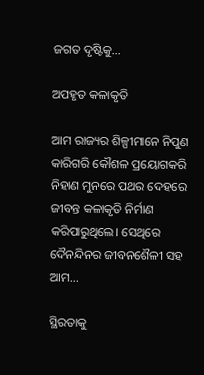ଜଗତ ଦୃଷ୍ଟିକୁ…

ଅପହୃତ କଳାକୃତି

ଆମ ରାଜ୍ୟର ଶିଳ୍ପୀମାନେ ନିପୁଣ କାରିଗରି କୌଶଳ ପ୍ରୟୋଗକରି ନିହାଣ ମୁନରେ ପଥର ଦେହରେ ଜୀବନ୍ତ କଳାକୃତି ନିର୍ମାଣ କରିପାରୁଥିଲେ। ସେଥିରେ ଦୈନନ୍ଦିନର ଜୀବନଶୈଳୀ ସହ ଆମ…

ସ୍ଥିରତାକୁ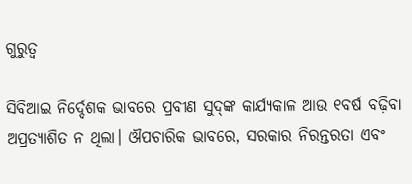ଗୁରୁତ୍ୱ

ସିବିଆଇ ନିର୍ଦ୍ଦେଶକ ଭାବରେ ପ୍ରବୀଣ ସୁଦ୍‌ଙ୍କ କାର୍ଯ୍ୟକାଳ ଆଉ ୧ବର୍ଷ ବଢ଼ିବା ଅପ୍ରତ୍ୟାଶିତ ନ ଥିଲା। ଔପଚାରିକ ଭାବରେ, ସରକାର ନିରନ୍ତରତା ଏବଂ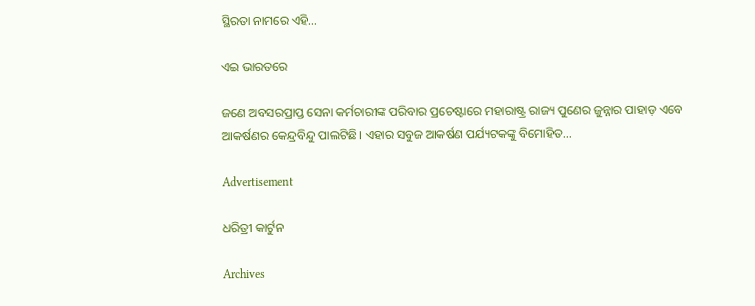ସ୍ଥିରତା ନାମରେ ଏହି…

ଏଇ ଭାରତରେ

ଜଣେ ଅବସରପ୍ରାପ୍ତ ସେନା କର୍ମଚାରୀଙ୍କ ପରିବାର ପ୍ରଚେଷ୍ଟାରେ ମହାରାଷ୍ଟ୍ର ରାଜ୍ୟ ପୁଣେର ଜୁନ୍ନାର ପାହାଡ଼ ଏବେ ଆକର୍ଷଣର କେନ୍ଦ୍ରବିନ୍ଦୁ ପାଲଟିଛି। ଏହାର ସବୁଜ ଆକର୍ଷଣ ପର୍ଯ୍ୟଟକଙ୍କୁ ବିମୋହିତ…

Advertisement

ଧରିତ୍ରୀ କାର୍ଟୁନ

Archives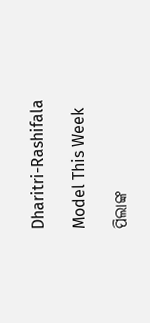Dharitri-Rashifala

Model This Week

ପିଲାଙ୍କ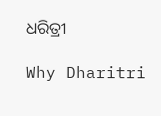ଧରିତ୍ରୀ

Why Dharitri